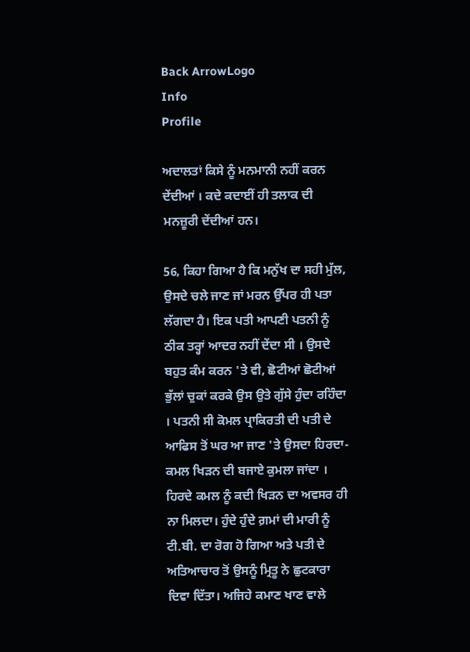Back ArrowLogo
Info
Profile

ਅਦਾਲਤਾਂ ਕਿਸੇ ਨੂੰ ਮਨਮਾਨੀ ਨਹੀਂ ਕਰਨ ਦੇਂਦੀਆਂ । ਕਦੇ ਕਦਾਈਂ ਹੀ ਤਲਾਕ ਦੀ ਮਨਜ਼ੂਰੀ ਦੇਂਦੀਆਂ ਹਨ।

56, ਕਿਹਾ ਗਿਆ ਹੈ ਕਿ ਮਨੁੱਖ ਦਾ ਸਹੀ ਮੁੱਲ, ਉਸਦੇ ਚਲੇ ਜਾਣ ਜਾਂ ਮਰਨ ਉੱਪਰ ਹੀ ਪਤਾ ਲੱਗਦਾ ਹੈ। ਇਕ ਪਤੀ ਆਪਣੀ ਪਤਨੀ ਨੂੰ ਠੀਕ ਤਰ੍ਹਾਂ ਆਦਰ ਨਹੀਂ ਦੇਂਦਾ ਸੀ । ਉਸਦੇ ਬਹੁਤ ਕੰਮ ਕਰਨ 'ਤੇ ਵੀ, ਛੋਟੀਆਂ ਛੋਟੀਆਂ ਭੁੱਲਾਂ ਚੁਕਾਂ ਕਰਕੇ ਉਸ ਉਤੇ ਗੁੱਸੇ ਹੁੰਦਾ ਰਹਿੰਦਾ । ਪਤਨੀ ਸੀ ਕੋਮਲ ਪ੍ਰਾਕਿਰਤੀ ਦੀ ਪਤੀ ਦੇ ਆਫਿਸ ਤੋਂ ਘਰ ਆ ਜਾਣ 'ਤੇ ਉਸਦਾ ਹਿਰਦਾ-ਕਮਲ ਖਿੜਨ ਦੀ ਬਜਾਏ ਕੁਮਲਾ ਜਾਂਦਾ । ਹਿਰਦੇ ਕਮਲ ਨੂੰ ਕਦੀ ਖਿੜਨ ਦਾ ਅਵਸਰ ਹੀ ਨਾ ਮਿਲਦਾ। ਹੁੰਦੇ ਹੁੰਦੇ ਗ਼ਮਾਂ ਦੀ ਮਾਰੀ ਨੂੰ ਟੀ.ਬੀ. ਦਾ ਰੋਗ ਹੋ ਗਿਆ ਅਤੇ ਪਤੀ ਦੇ ਅਤਿਆਚਾਰ ਤੋਂ ਉਸਨੂੰ ਮ੍ਰਿਤੂ ਨੇ ਛੁਟਕਾਰਾ ਦਿਵਾ ਦਿੱਤਾ। ਅਜਿਹੇ ਕਮਾਣ ਖਾਣ ਵਾਲੇ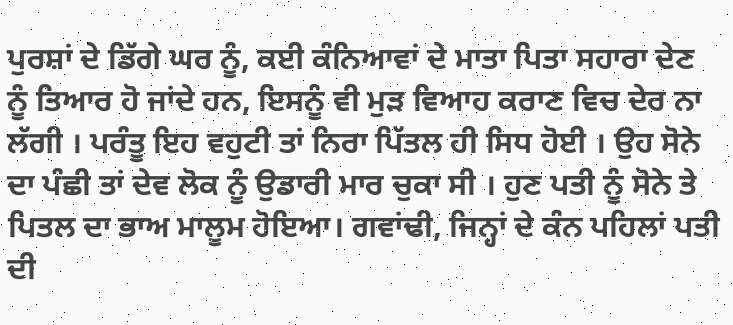ਪੁਰਸ਼ਾਂ ਦੇ ਡਿੱਗੇ ਘਰ ਨੂੰ, ਕਈ ਕੰਨਿਆਵਾਂ ਦੇ ਮਾਤਾ ਪਿਤਾ ਸਹਾਰਾ ਦੇਣ ਨੂੰ ਤਿਆਰ ਹੋ ਜਾਂਦੇ ਹਨ, ਇਸਨੂੰ ਵੀ ਮੁੜ ਵਿਆਹ ਕਰਾਣ ਵਿਚ ਦੇਰ ਨਾ ਲੱਗੀ । ਪਰੰਤੂ ਇਹ ਵਹੁਟੀ ਤਾਂ ਨਿਰਾ ਪਿੱਤਲ ਹੀ ਸਿਧ ਹੋਈ । ਉਹ ਸੋਨੇ ਦਾ ਪੰਛੀ ਤਾਂ ਦੇਵ ਲੋਕ ਨੂੰ ਉਡਾਰੀ ਮਾਰ ਚੁਕਾ ਸੀ । ਹੁਣ ਪਤੀ ਨੂੰ ਸੋਨੇ ਤੇ ਪਿਤਲ ਦਾ ਭਾਅ ਮਾਲੂਮ ਹੋਇਆ। ਗਵਾਂਢੀ, ਜਿਨ੍ਹਾਂ ਦੇ ਕੰਨ ਪਹਿਲਾਂ ਪਤੀ ਦੀ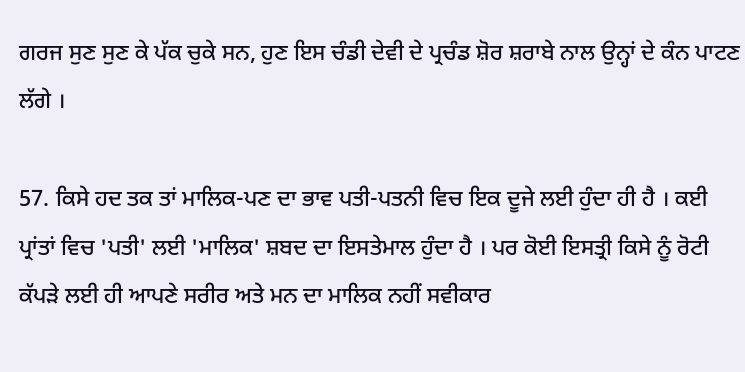ਗਰਜ ਸੁਣ ਸੁਣ ਕੇ ਪੱਕ ਚੁਕੇ ਸਨ, ਹੁਣ ਇਸ ਚੰਡੀ ਦੇਵੀ ਦੇ ਪ੍ਰਚੰਡ ਸ਼ੋਰ ਸ਼ਰਾਬੇ ਨਾਲ ਉਨ੍ਹਾਂ ਦੇ ਕੰਨ ਪਾਟਣ ਲੱਗੇ ।

57. ਕਿਸੇ ਹਦ ਤਕ ਤਾਂ ਮਾਲਿਕ-ਪਣ ਦਾ ਭਾਵ ਪਤੀ-ਪਤਨੀ ਵਿਚ ਇਕ ਦੂਜੇ ਲਈ ਹੁੰਦਾ ਹੀ ਹੈ । ਕਈ ਪ੍ਰਾਂਤਾਂ ਵਿਚ 'ਪਤੀ' ਲਈ 'ਮਾਲਿਕ' ਸ਼ਬਦ ਦਾ ਇਸਤੇਮਾਲ ਹੁੰਦਾ ਹੈ । ਪਰ ਕੋਈ ਇਸਤ੍ਰੀ ਕਿਸੇ ਨੂੰ ਰੋਟੀ ਕੱਪੜੇ ਲਈ ਹੀ ਆਪਣੇ ਸਰੀਰ ਅਤੇ ਮਨ ਦਾ ਮਾਲਿਕ ਨਹੀਂ ਸਵੀਕਾਰ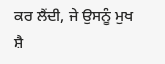ਕਰ ਲੈਂਦੀ, ਜੇ ਉਸਨੂੰ ਮੁਖ ਸ਼ੈ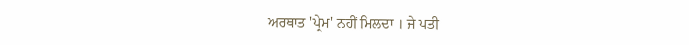ਅਰਥਾਤ 'ਪ੍ਰੇਮ' ਨਹੀਂ ਮਿਲਦਾ । ਜੇ ਪਤੀ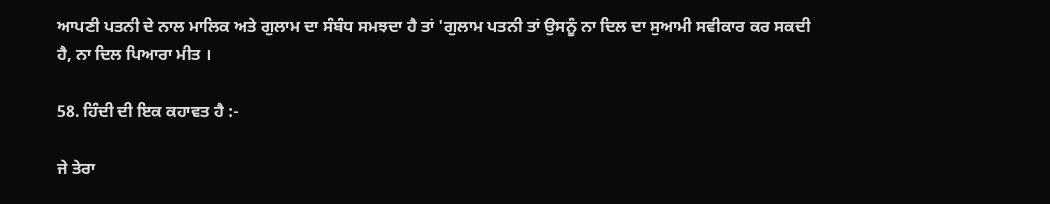ਆਪਣੀ ਪਤਨੀ ਦੇ ਨਾਲ ਮਾਲਿਕ ਅਤੇ ਗੁਲਾਮ ਦਾ ਸੰਬੰਧ ਸਮਝਦਾ ਹੈ ਤਾਂ 'ਗੁਲਾਮ ਪਤਨੀ ਤਾਂ ਉਸਨੂੰ ਨਾ ਦਿਲ ਦਾ ਸੁਆਮੀ ਸਵੀਕਾਰ ਕਰ ਸਕਦੀ ਹੈ, ਨਾ ਦਿਲ ਪਿਆਰਾ ਮੀਤ ।

58. ਹਿੰਦੀ ਦੀ ਇਕ ਕਹਾਵਤ ਹੈ :-

ਜੇ ਤੇਰਾ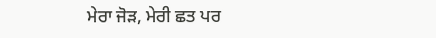ਮੇਰਾ ਜੋੜ, ਮੇਰੀ ਛਤ ਪਰ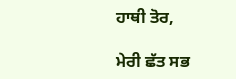ਹਾਥੀ ਤੋਰ,

ਮੇਰੀ ਛੱਤ ਸਭ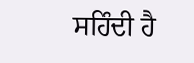ਸਹਿੰਦੀ ਹੈ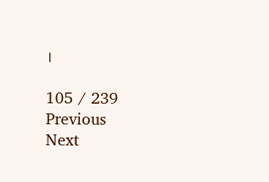।

105 / 239
Previous
Next